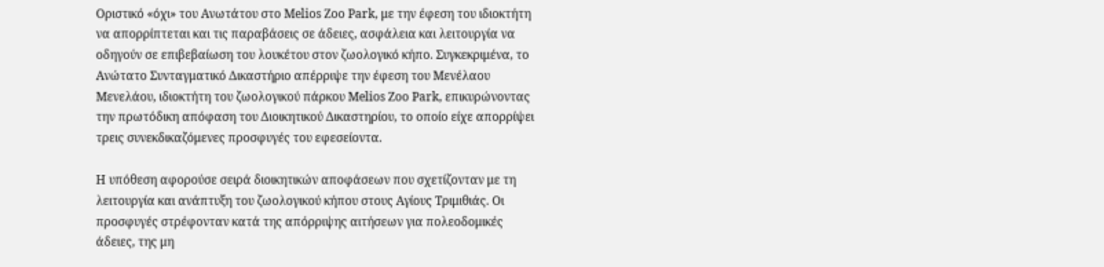Οριστικό «όχι» του Ανωτάτου στο Melios Zoo Park, με την έφεση του ιδιοκτήτη να απορρίπτεται και τις παραβάσεις σε άδειες, ασφάλεια και λειτουργία να οδηγούν σε επιβεβαίωση του λουκέτου στον ζωολογικό κήπο. Συγκεκριμένα, το Ανώτατο Συνταγματικό Δικαστήριο απέρριψε την έφεση του Μενέλαου Μενελάου, ιδιοκτήτη του ζωολογικού πάρκου Melios Zoo Park, επικυρώνοντας την πρωτόδικη απόφαση του Διοικητικού Δικαστηρίου, το οποίο είχε απορρίψει τρεις συνεκδικαζόμενες προσφυγές του εφεσείοντα.

Η υπόθεση αφορούσε σειρά διοικητικών αποφάσεων που σχετίζονταν με τη λειτουργία και ανάπτυξη του ζωολογικού κήπου στους Αγίους Τριμιθιάς. Οι προσφυγές στρέφονταν κατά της απόρριψης αιτήσεων για πολεοδομικές άδειες, της μη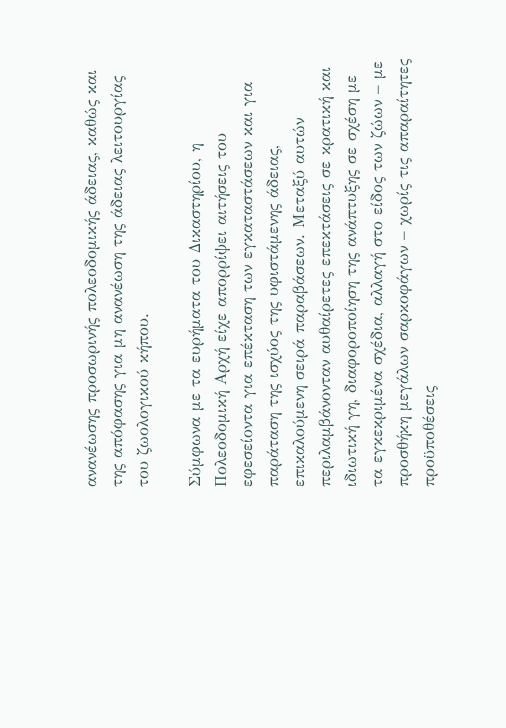ανανέωσης προσωρινής πολεοδομικής άδειας, καθώς και της απόφασης για μη ανανέωση της άδειας λειτουργίας του ζωολογικού κήπου.

Σύμφωνα με τα ευρήματα του Δικαστηρίου, η Πολεοδομική Αρχή είχε απορρίψει αιτήσεις του εφεσείοντα για επέκταση των εγκαταστάσεων και για παράταση της ισχύος της υφιστάμενης άδειας, επικαλούμενη σειρά παραβάσεων. Μεταξύ αυτών περιλαμβάνονταν αυθαίρετες επεκτάσεις σε κρατική και ιδιωτική γη, διαφοροποίηση της ανάπτυξης σε σχέση με τα εγκεκριμένα σχέδια, αλλαγή στο είδος των ζώων – με προσθήκη μεγάλων σαρκοφάγων – χωρίς τις απαραίτητες προϋποθέσεις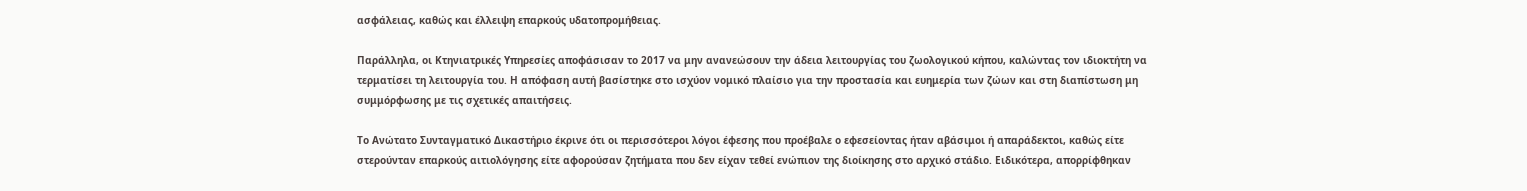ασφάλειας, καθώς και έλλειψη επαρκούς υδατοπρομήθειας.

Παράλληλα, οι Κτηνιατρικές Υπηρεσίες αποφάσισαν το 2017 να μην ανανεώσουν την άδεια λειτουργίας του ζωολογικού κήπου, καλώντας τον ιδιοκτήτη να τερματίσει τη λειτουργία του. Η απόφαση αυτή βασίστηκε στο ισχύον νομικό πλαίσιο για την προστασία και ευημερία των ζώων και στη διαπίστωση μη συμμόρφωσης με τις σχετικές απαιτήσεις.

Το Ανώτατο Συνταγματικό Δικαστήριο έκρινε ότι οι περισσότεροι λόγοι έφεσης που προέβαλε ο εφεσείοντας ήταν αβάσιμοι ή απαράδεκτοι, καθώς είτε στερούνταν επαρκούς αιτιολόγησης είτε αφορούσαν ζητήματα που δεν είχαν τεθεί ενώπιον της διοίκησης στο αρχικό στάδιο. Ειδικότερα, απορρίφθηκαν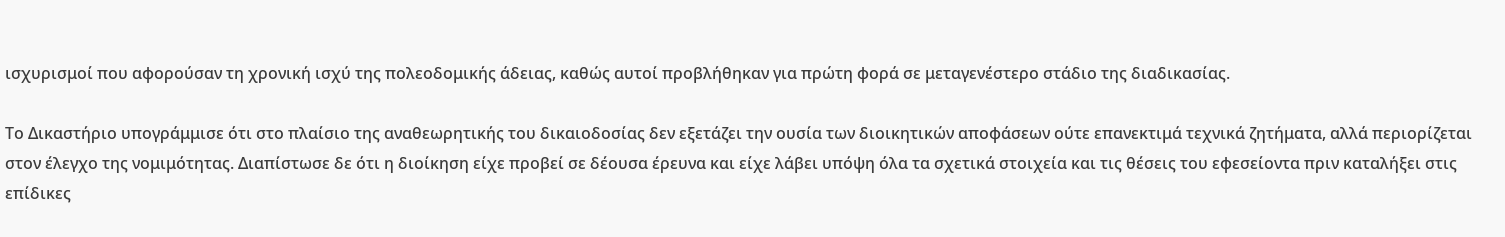ισχυρισμοί που αφορούσαν τη χρονική ισχύ της πολεοδομικής άδειας, καθώς αυτοί προβλήθηκαν για πρώτη φορά σε μεταγενέστερο στάδιο της διαδικασίας.

Το Δικαστήριο υπογράμμισε ότι στο πλαίσιο της αναθεωρητικής του δικαιοδοσίας δεν εξετάζει την ουσία των διοικητικών αποφάσεων ούτε επανεκτιμά τεχνικά ζητήματα, αλλά περιορίζεται στον έλεγχο της νομιμότητας. Διαπίστωσε δε ότι η διοίκηση είχε προβεί σε δέουσα έρευνα και είχε λάβει υπόψη όλα τα σχετικά στοιχεία και τις θέσεις του εφεσείοντα πριν καταλήξει στις επίδικες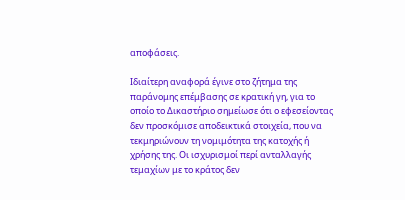αποφάσεις.

Ιδιαίτερη αναφορά έγινε στο ζήτημα της παράνομης επέμβασης σε κρατική γη, για το οποίο το Δικαστήριο σημείωσε ότι ο εφεσείοντας δεν προσκόμισε αποδεικτικά στοιχεία, που να τεκμηριώνουν τη νομιμότητα της κατοχής ή χρήσης της. Οι ισχυρισμοί περί ανταλλαγής τεμαχίων με το κράτος δεν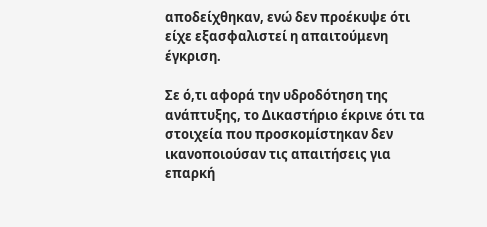αποδείχθηκαν, ενώ δεν προέκυψε ότι είχε εξασφαλιστεί η απαιτούμενη έγκριση.

Σε ό,τι αφορά την υδροδότηση της ανάπτυξης, το Δικαστήριο έκρινε ότι τα στοιχεία που προσκομίστηκαν δεν ικανοποιούσαν τις απαιτήσεις για επαρκή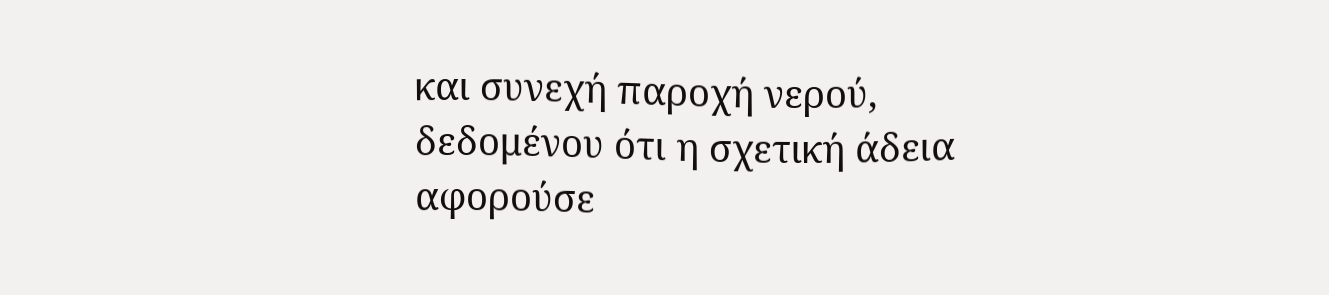και συνεχή παροχή νερού, δεδομένου ότι η σχετική άδεια αφορούσε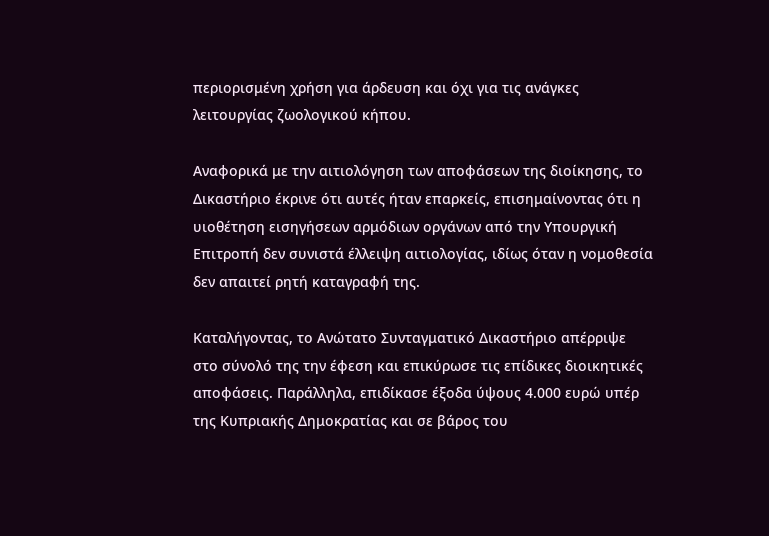περιορισμένη χρήση για άρδευση και όχι για τις ανάγκες λειτουργίας ζωολογικού κήπου.

Αναφορικά με την αιτιολόγηση των αποφάσεων της διοίκησης, το Δικαστήριο έκρινε ότι αυτές ήταν επαρκείς, επισημαίνοντας ότι η υιοθέτηση εισηγήσεων αρμόδιων οργάνων από την Υπουργική Επιτροπή δεν συνιστά έλλειψη αιτιολογίας, ιδίως όταν η νομοθεσία δεν απαιτεί ρητή καταγραφή της.

Καταλήγοντας, το Ανώτατο Συνταγματικό Δικαστήριο απέρριψε στο σύνολό της την έφεση και επικύρωσε τις επίδικες διοικητικές αποφάσεις. Παράλληλα, επιδίκασε έξοδα ύψους 4.000 ευρώ υπέρ της Κυπριακής Δημοκρατίας και σε βάρος του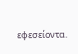εφεσείοντα.